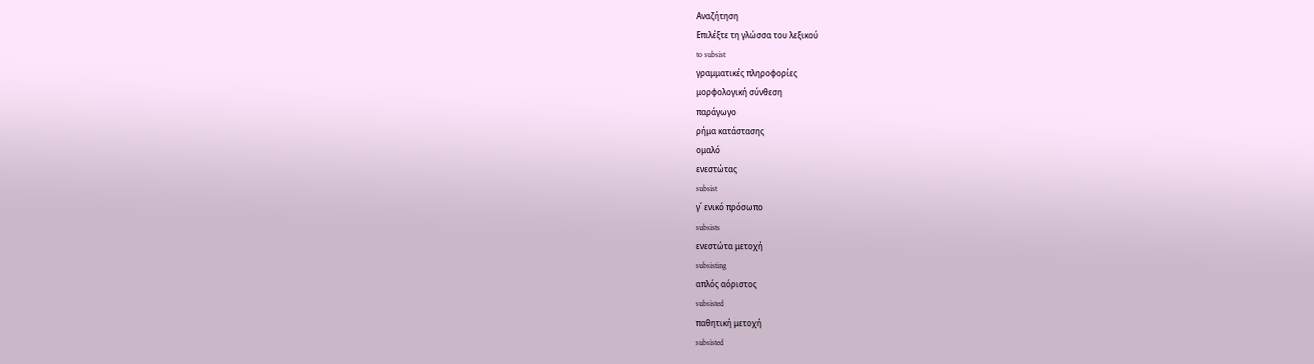Αναζήτηση
Επιλέξτε τη γλώσσα του λεξικού
to subsist
γραμματικές πληροφορίες
μορφολογική σύνθεση
παράγωγο
ρήμα κατάστασης
ομαλό
ενεστώτας
subsist
γ΄ ενικό πρόσωπο
subsists
ενεστώτα μετοχή
subsisting
απλός αόριστος
subsisted
παθητική μετοχή
subsisted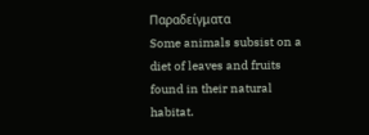Παραδείγματα
Some animals subsist on a diet of leaves and fruits found in their natural habitat.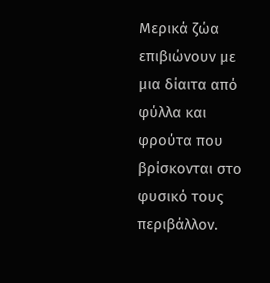Μερικά ζώα επιβιώνουν με μια δίαιτα από φύλλα και φρούτα που βρίσκονται στο φυσικό τους περιβάλλον.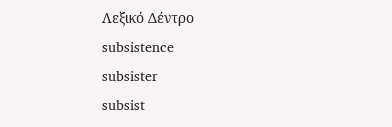Λεξικό Δέντρο
subsistence
subsister
subsist